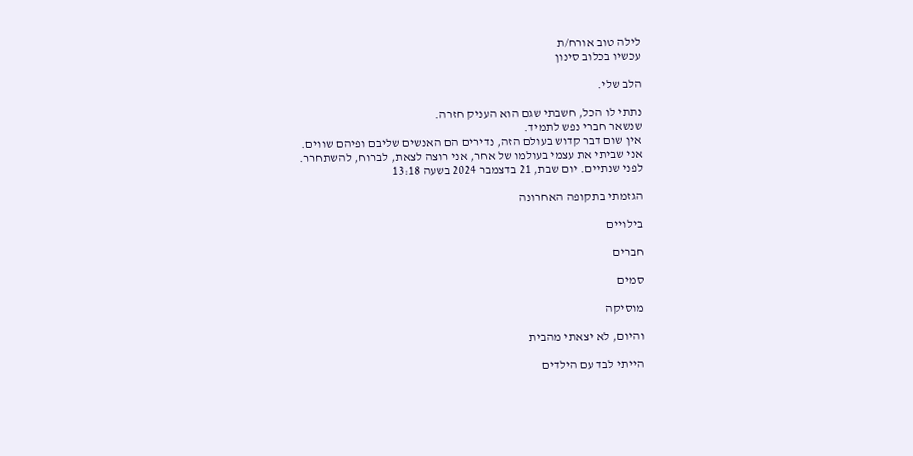לילה טוב אורח/ת
עכשיו בכלוב סינון

הלב שלי.

נתתי לו הכל, חשבתי שגם הוא העניק חזרה.
שנשאר חברי נפש לתמיד.
אין שום דבר קדוש בעולם הזה, נדירים הם האנשים שליבם ופיהם שווים.
אני שביתי את עצמי בעולמו של אחר, אני רוצה לצאת, לברוח, להשתחרר.
לפני שנתיים. יום שבת, 21 בדצמבר 2024 בשעה 13:18

הגזמתי בתקופה האחרונה

בילויים

חברים

סמים

מוסיקה

והיום, לא יצאתי מהבית

הייתי לבד עם הילדים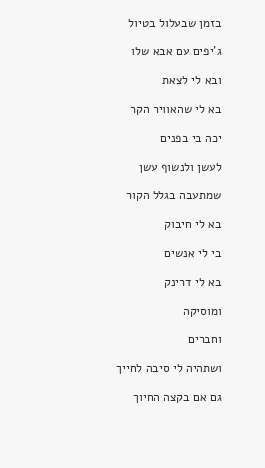בזמן שבעלול בטיול

ג'יפים עם אבא שלו

ובא לי לצאת

בא לי שהאוויר הקר

יכה בי בפנים

לעשן ולנשוף עשן

שמתעבה בגלל הקור

בא לי חיבוק

בי לי אנשים

בא לי דרינק

ומוסיקה

וחברים

ושתהיה לי סיבה לחייך

גם אם בקצה החיוך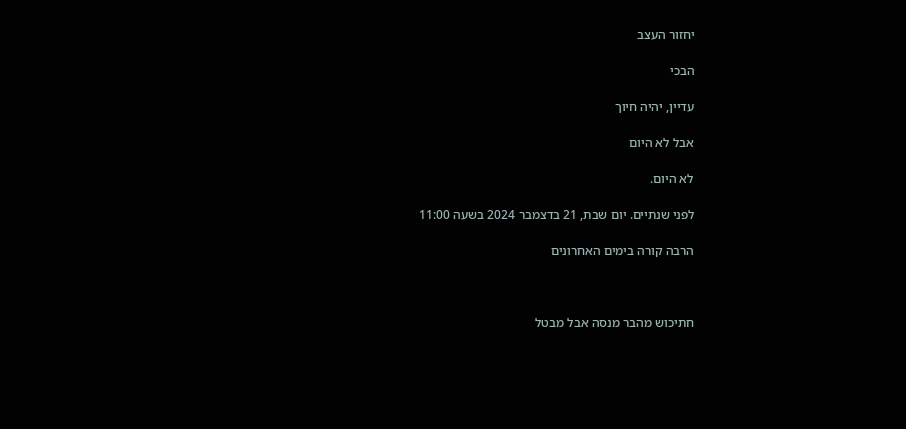יחזור העצב

הבכי

עדיין, יהיה חיוך

אבל לא היום

לא היום.

לפני שנתיים. יום שבת, 21 בדצמבר 2024 בשעה 11:00

הרבה קורה בימים האחרונים



חתיכוש מהבר מנסה אבל מבטל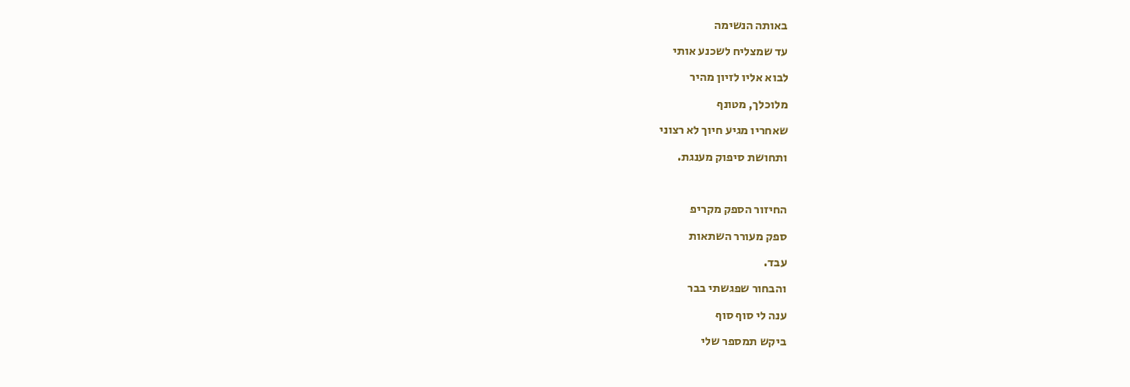באותה הנשימה

עד שמצליח לשכנע אותי

לבוא אליו לזיון מהיר

מלוכלך, מטונף

שאחריו מגיע חיוך לא רצוני

ותחושת סיפוק מענגת.



החיזור הספק מקריפ

ספק מעורר השתאות

עבד.

והבחור שפגשתי בבר

ענה לי סוף סוף

ביקש תמספר שלי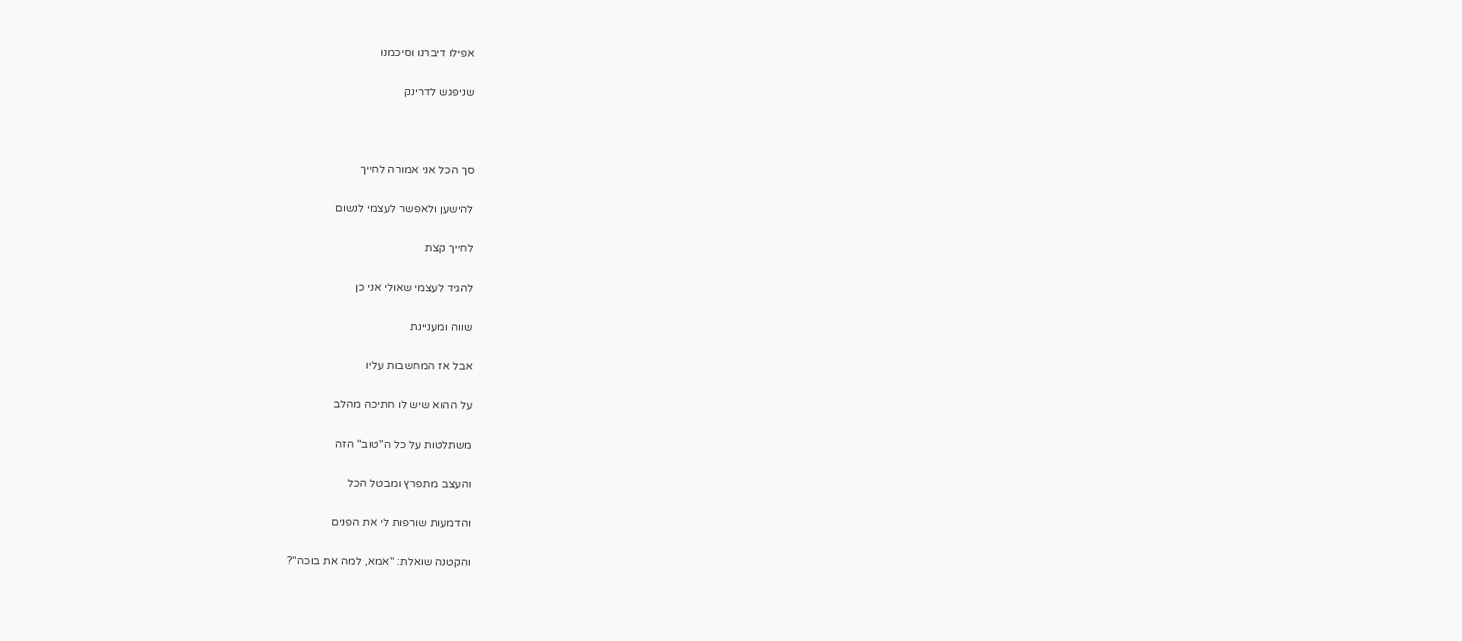אפילו דיברנו וסיכמנו

שניפגש לדרינק



סך הכל אני אמורה לחייך

להישען ולאפשר לעצמי לנשום

לחייך קצת

להגיד לעצמי שאולי אני כן

שווה ומעניינת

אבל אז המחשבות עליו

על ההוא שיש לו חתיכה מהלב

משתלטות על כל ה"טוב" הזה

והעצב מתפרץ ומבטל הכל

והדמעות שורפות לי את הפנים

והקטנה שואלת: "אמא, למה את בוכה"?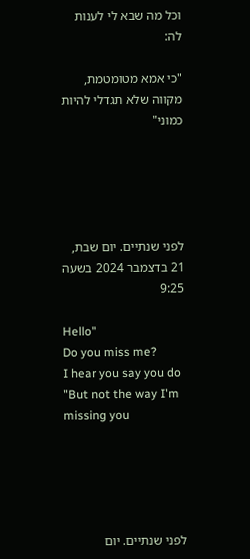וכל מה שבא לי לענות לה:

"כי אמא מטומטמת, מקווה שלא תגדלי להיות כמוני"





לפני שנתיים. יום שבת, 21 בדצמבר 2024 בשעה 9:25

Hello"
Do you miss me?
I hear you say you do
"But not the way I'm missing you





לפני שנתיים. יום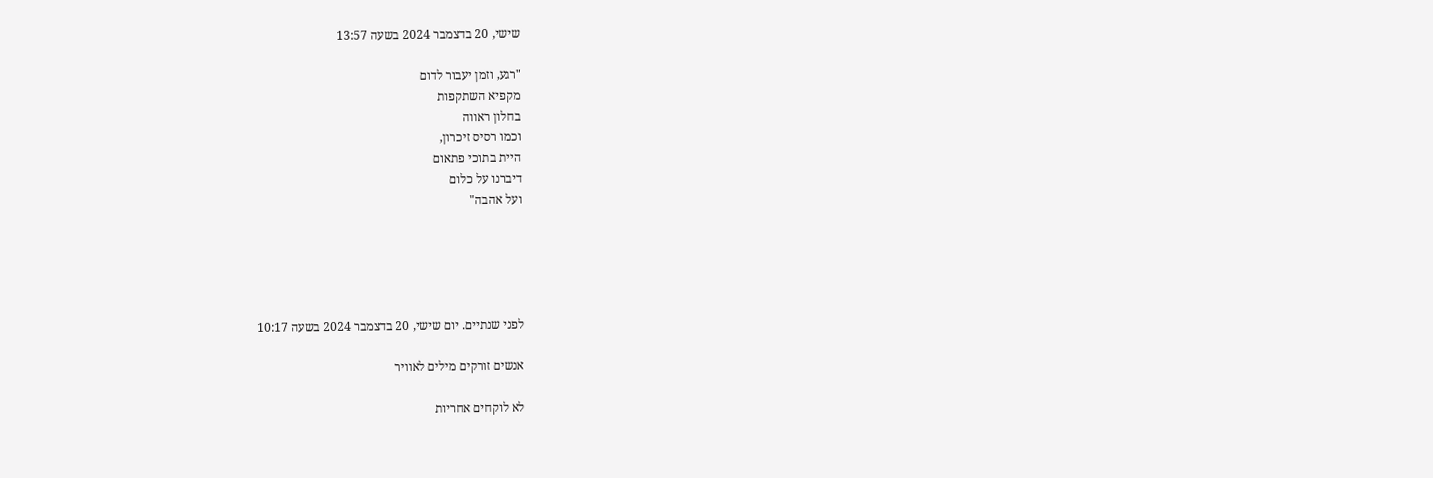שישי, 20 בדצמבר 2024 בשעה 13:57

"רגע, וזמן יעבור לדום
מקפיא השתקפות
בחלון ראווה
וכמו רסיס זיכרון,
היית בתוכי פתאום
דיברנו על כלום
ועל אהבה"





לפני שנתיים. יום שישי, 20 בדצמבר 2024 בשעה 10:17

אנשים זורקים מילים לאוויר

לא לוקחים אחריות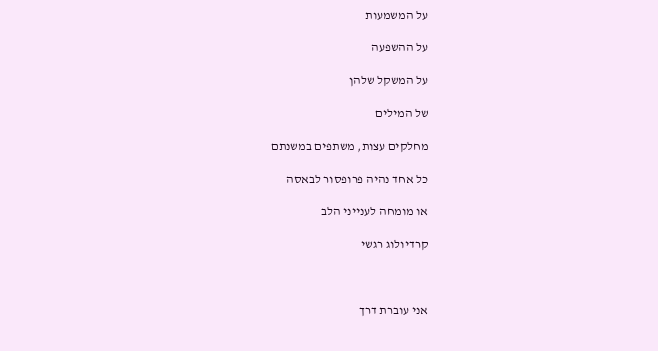על המשמעות

על ההשפעה

על המשקל שלהן

של המילים

מחלקים עצות, משתפים במשנתם

כל אחד נהיה פרופסור לבאסה

או מומחה לענייני הלב

קרדיולוג רגשי



אני עוברת דרך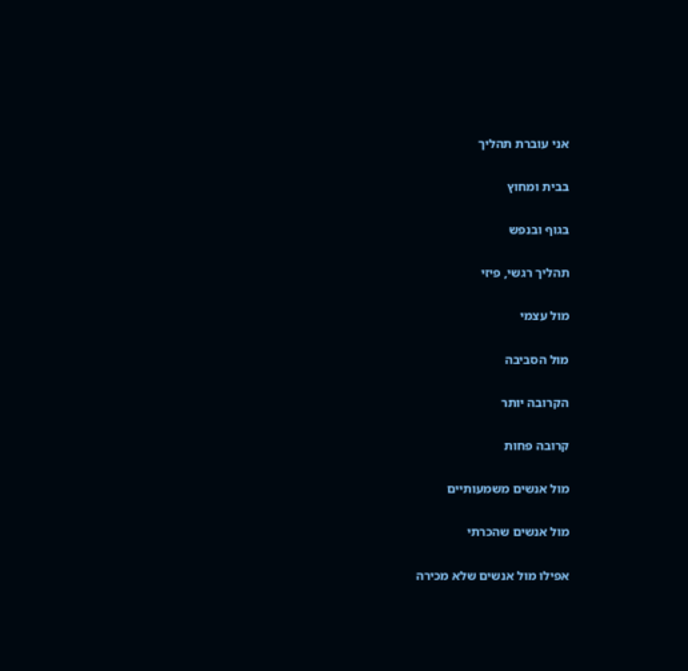אני עוברת תהליך

בבית ומחוץ

בגוף ובנפש

תהליך רגשי, פיזי

מול עצמי

מול הסביבה

הקרובה יותר

קרובה פחות

מול אנשים משמעותיים

מול אנשים שהכרתי

אפילו מול אנשים שלא מכירה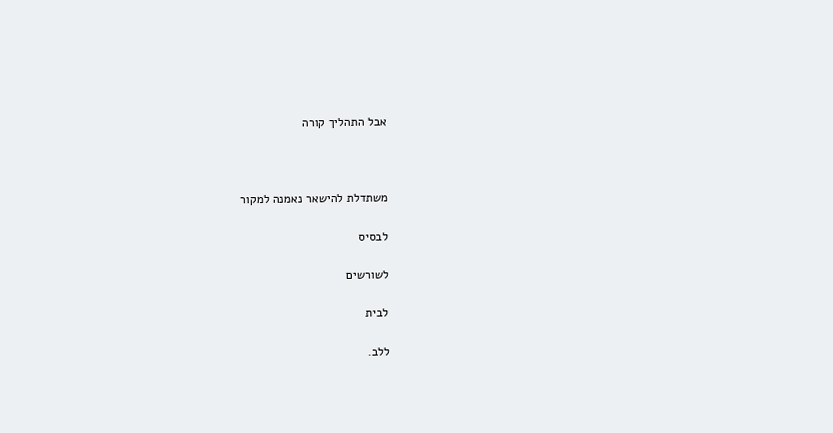אבל התהליך קורה



משתדלת להישאר נאמנה למקור

לבסיס

לשורשים

לבית

ללב.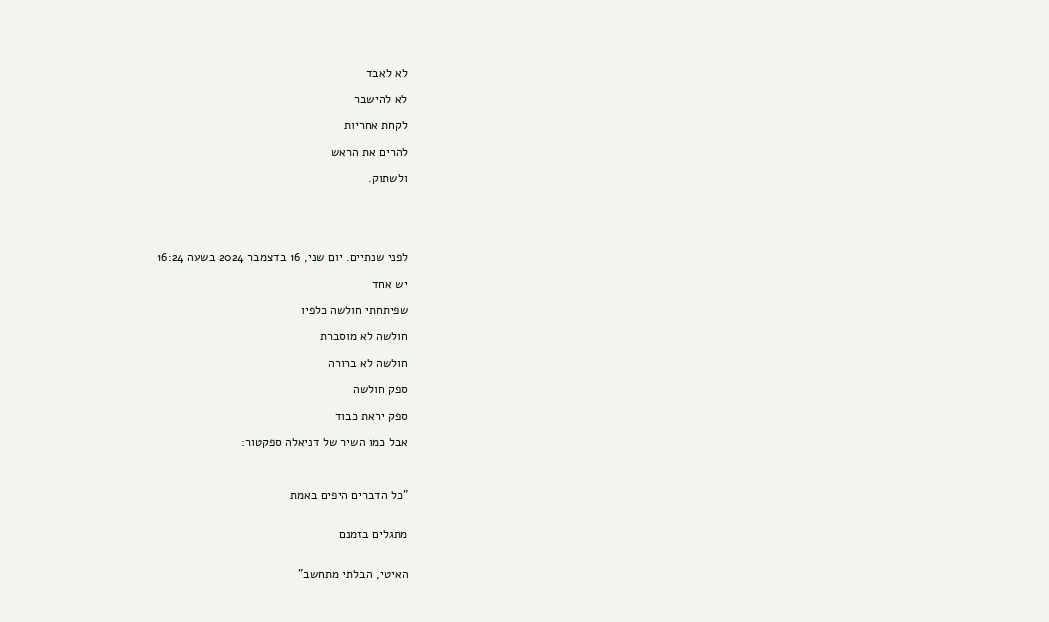לא לאבד

לא להישבר

לקחת אחריות

להרים את הראש

ולשתוק.





לפני שנתיים. יום שני, 16 בדצמבר 2024 בשעה 16:24

יש אחד

שפיתחתי חולשה כלפיו

חולשה לא מוסברת

חולשה לא ברורה

ספק חולשה

ספק יראת כבוד

אבל כמו השיר של דניאלה ספקטור:



"כל הדברים היפים באמת


מתגלים בזמנם


האיטי, הבלתי מתחשב"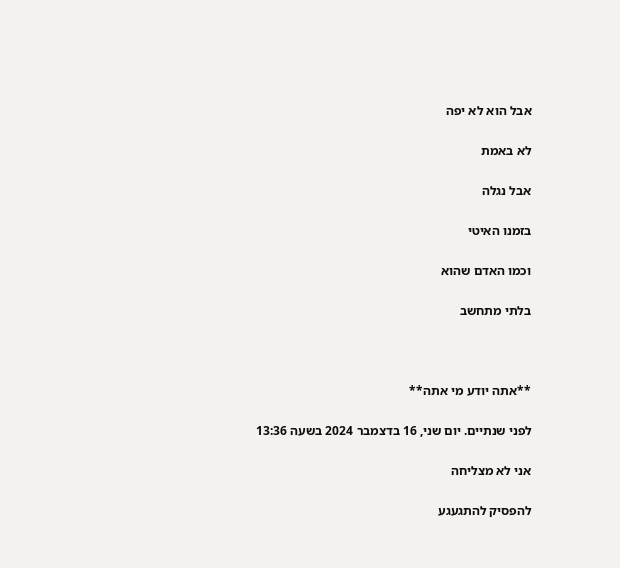אבל הוא לא יפה

לא באמת

אבל נגלה

בזמנו האיטי

וכמו האדם שהוא

בלתי מתחשב



**אתה יודע מי אתה**

לפני שנתיים. יום שני, 16 בדצמבר 2024 בשעה 13:36

אני לא מצליחה

להפסיק להתגעגע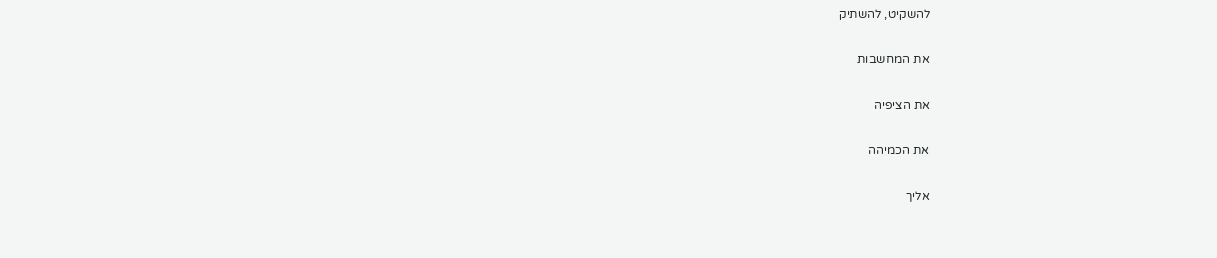להשקיט, להשתיק

את המחשבות

את הציפיה

את הכמיהה

אליך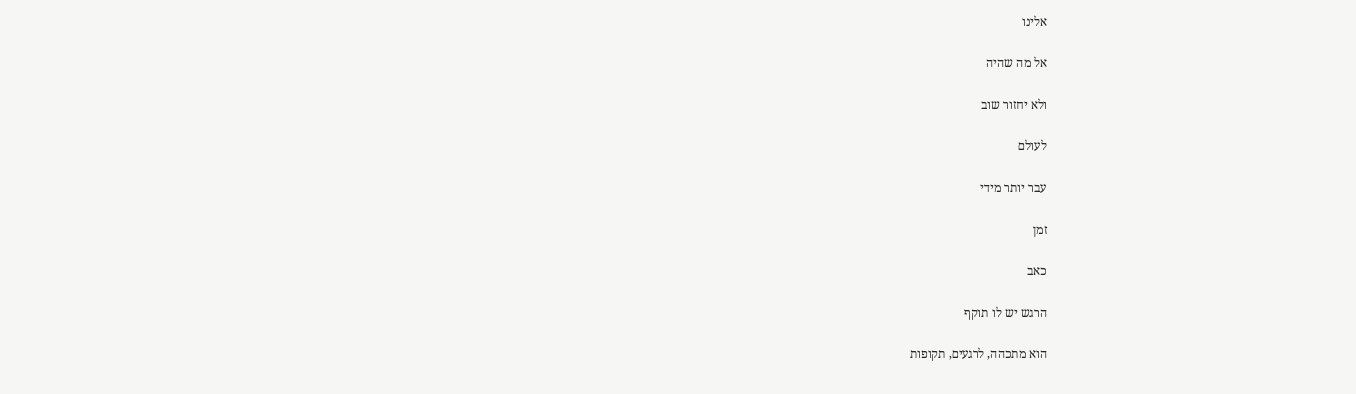אלינו

אל מה שהיה

ולא יחזור שוב

לעולם

עבר יותר מידי

זמן

כאב

הרגש יש לו תוקף

הוא מתכהה, לרגעים, תקופות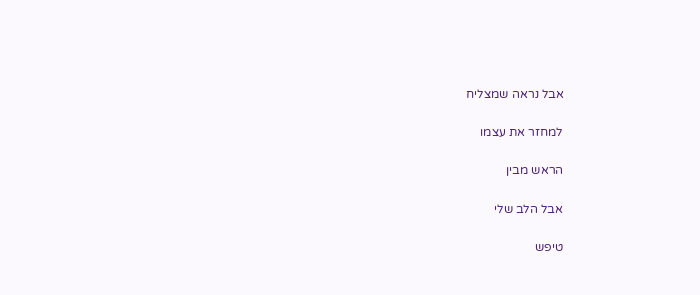אבל נראה שמצליח

למחזר את עצמו

הראש מבין

אבל הלב שלי

טיפש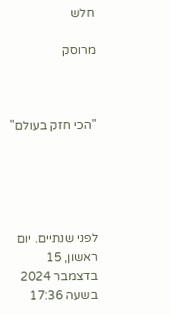חלש

מרוסק



"הכי חזק בעולם"





לפני שנתיים. יום ראשון, 15 בדצמבר 2024 בשעה 17:36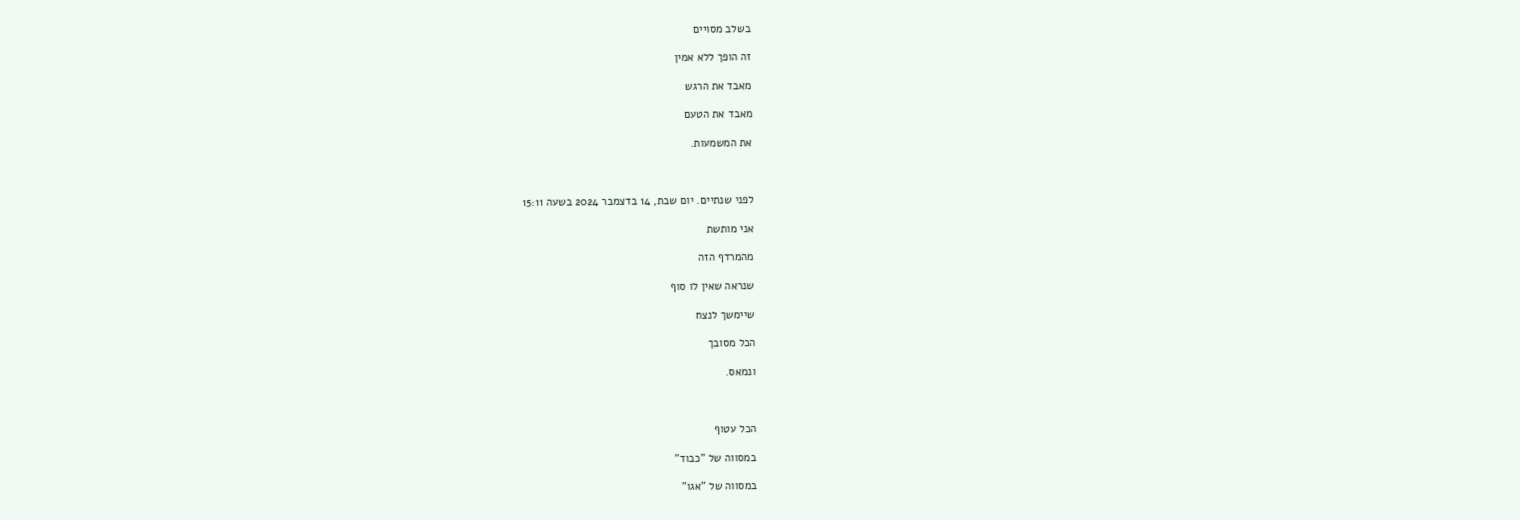בשלב מסויים

זה הופך ללא אמין

מאבד את הרגש

מאבד את הטעם

את המשמעות.



לפני שנתיים. יום שבת, 14 בדצמבר 2024 בשעה 15:11

אני מותשת

מהמרדף הזה

שנראה שאין לו סוף

שיימשך לנצח

הכל מסובך

ונמאס.



הכל עטוף

במסווה של "כבוד"

במסווה של "אגו"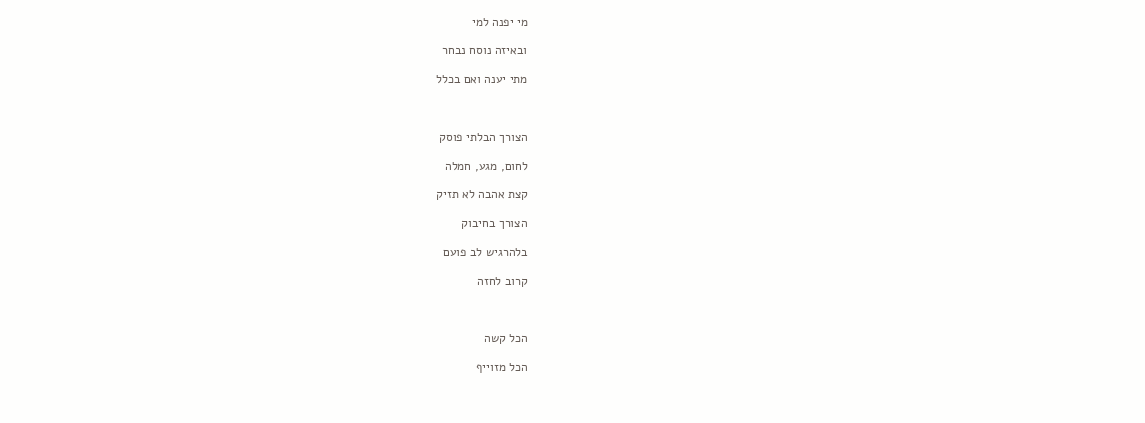מי יפנה למי

ובאיזה נוסח נבחר

מתי יענה ואם בכלל



הצורך הבלתי פוסק

לחום, מגע, חמלה

קצת אהבה לא תזיק

הצורך בחיבוק

בלהרגיש לב פועם

קרוב לחזה



הכל קשה

הכל מזוייף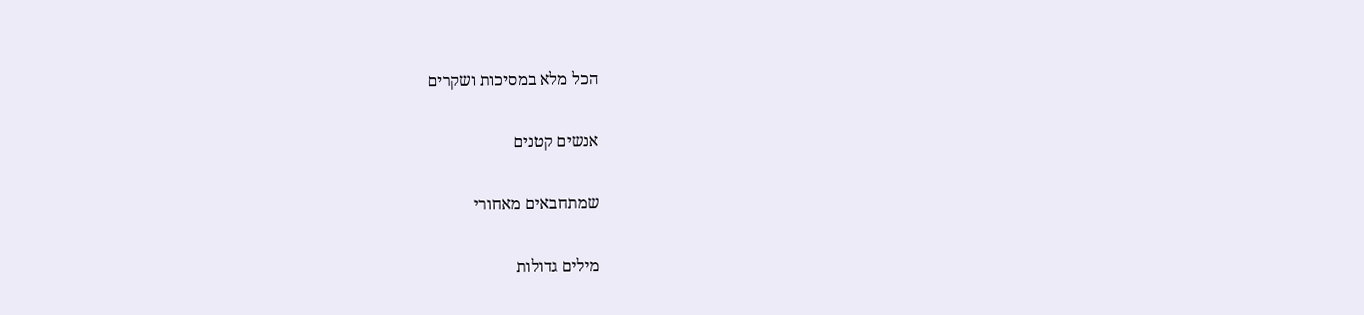הכל מלא במסיכות ושקרים

אנשים קטנים

שמתחבאים מאחורי

מילים גדולות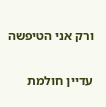ורק אני הטיפשה

עדיין חולמת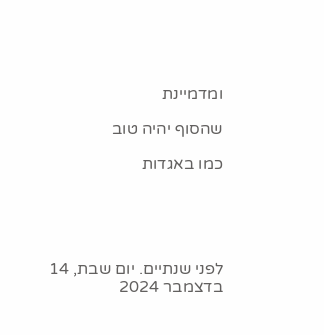ומדמיינת

שהסוף יהיה טוב

כמו באגדות





לפני שנתיים. יום שבת, 14 בדצמבר 2024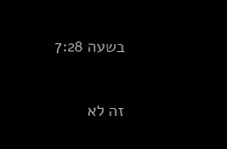בשעה 7:28

זה לא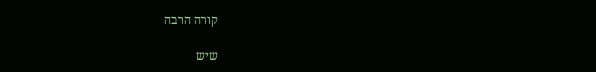קורה הרבה

שיש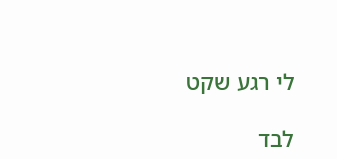לי רגע שקט

לבד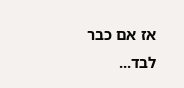אז אם כבר לבד...